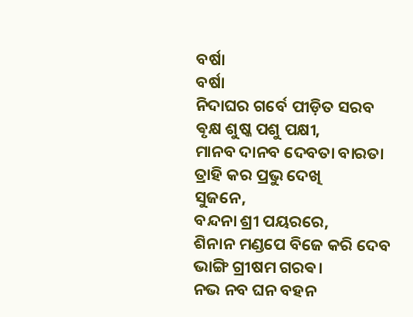ବର୍ଷା
ବର୍ଷା
ନିଦାଘର ଗର୍ବେ ପୀଡ଼ିତ ସରବ
ଵୃକ୍ଷ ଶୁଷ୍କ ପଶୁ ପକ୍ଷୀ,
ମାନବ ଦାନବ ଦେବତା ବାରତା
ତ୍ରାହି କର ପ୍ରଭୁ ଦେଖି
ସୁଜନେ,
ବନ୍ଦନା ଶ୍ରୀ ପୟରରେ,
ଶିନାନ ମଣ୍ଡପେ ବିଜେ କରି ଦେବ
ଭାଙ୍ଗି ଗ୍ରୀଷମ ଗରଵ।
ନଭ ନବ ଘନ ବହନ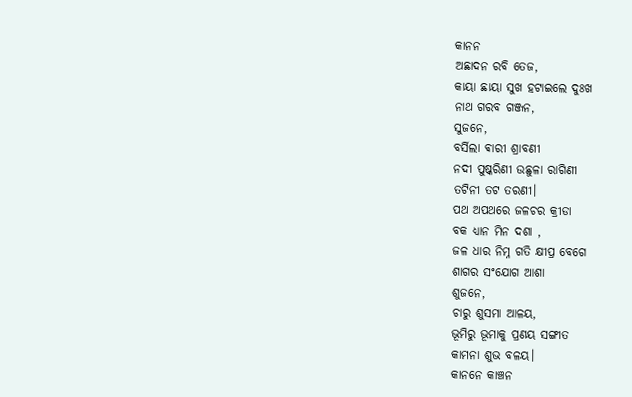କାନନ
ଅଛାଦନ ରବି ତେଜ,
କାୟା ଛାୟା ସୁଖ ହଟାଇଲେ ଦୁଃଖ
ନାଥ ଗରବ ଗଞ୍ଜନ,
ସୁଜନେ,
ବର୍ସିଲା ଵାରୀ ଶ୍ରାବଣୀ
ନଦୀ ପୁଷ୍କରିଣୀ ଉଛୁଳା ରାଗିଣୀ
ତଟିନୀ ତଟ ତରଣୀ।
ପଥ ଅପଥରେ ଜଳଚର କ୍ରୀଡା
ବକ ଧ୍ୟାନ ମିନ ଦଶା ,
ଜଳ ଧାର ନିମ୍ନ ଗତି କ୍ଷୀପ୍ର ବେଗେ
ଶାଗର ସଂଯୋଗ ଆଶା
ଶୁଜନେ,
ଚାରୁ ଶୁସମା ଆଳୟ,
ଭୂମିରୁ ଭୂମାକୁ ପ୍ରଣୟ ସଙ୍ଗୀତ
କାମନା ଶୁଭ ବଳୟ।
କାନନେ କାଞ୍ଚନ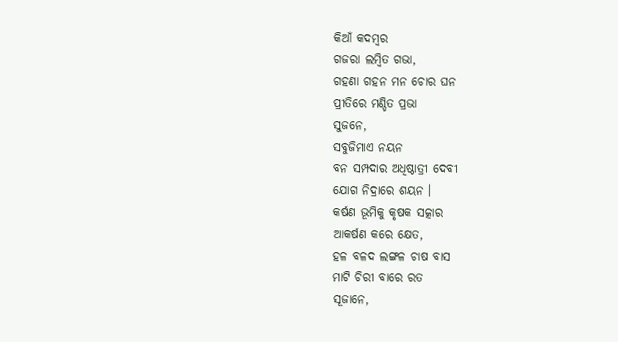କିଆଁ କଦମ୍ବର
ଗଜରା ଲମ୍ବିତ ଗଭା,
ଗହଣା ଗହନ ମନ ଚୋର ଘନ
ପ୍ରୀତିରେ ମଣ୍ଡିତ ପ୍ରଭା
ସୁଜନେ,
ସବୁଜିମାଏ ନୟନ
ବନ ସମ୍ପଦାର ଅଧିଷ୍ଠାତ୍ରୀ ଦେବୀ
ଯୋଗ ନିଦ୍ରାରେ ଶୟନ ।
କର୍ଷଣ ଭୂମିକୁ କୃଷକ ସତ୍କାର
ଆକର୍ଷଣ କରେ କ୍ଷେତ,
ହଳ ବଳଦ ଲଙ୍ଗଳ ଚାଷ ବାସ
ମାଟି ଚିରୀ ବାରେ ରତ
ସୂଜାନେ,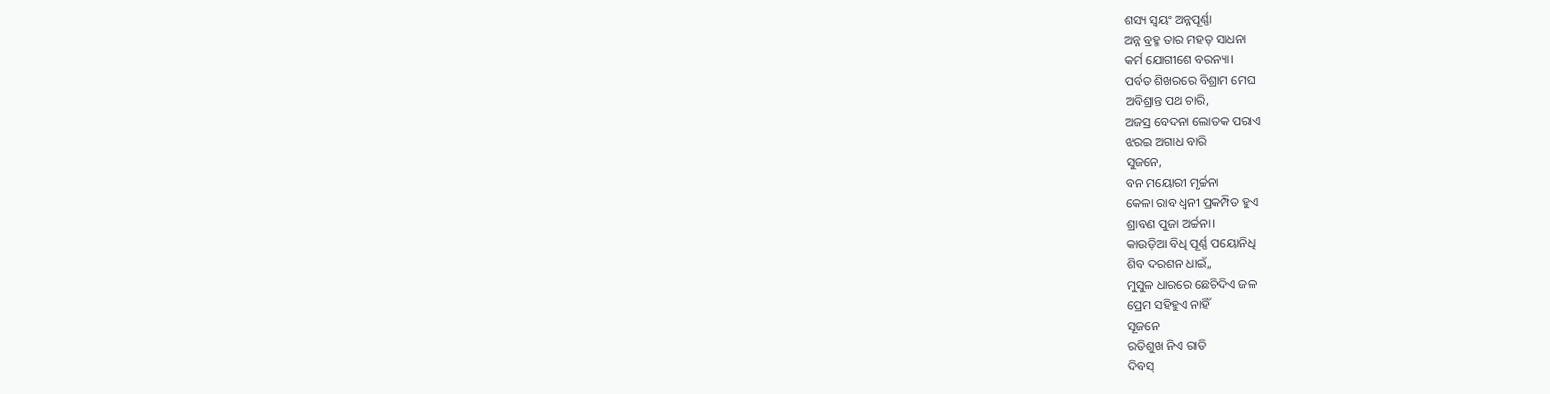ଶସ୍ୟ ସ୍ଵୟଂ ଅନ୍ନପୂର୍ଣ୍ଣା
ଅନ୍ନ ବ୍ରହ୍ମ ତାର ମହତ୍ ସାଧନା
କର୍ମ ଯୋଗୀଶେ ବରନ୍ୟା।
ପର୍ବତ ଶିଖରରେ ବିଶ୍ରାମ ମେଘ
ଅବିଶ୍ରାନ୍ତ ପଥ ଚାରି,
ଅଜସ୍ର ବେଦନା ଲୋତକ ପରାଏ
ଝରଇ ଅଗାଧ ବାରି
ସୁଜନେ,
ବନ ମୟୋରୀ ମୃର୍ଚ୍ଚନା
କେଳା ରାବ ଧ୍ଵନୀ ପ୍ରକମ୍ପିତ ହୁଏ
ଶ୍ରାବଣ ପୁଜା ଅର୍ଚ୍ଚନା।
କାଉଡ଼ିଆ ବିଧି ପୂର୍ଣ୍ଣ ପୟୋନିଧି
ଶିବ ଦରଶନ ଧାଇଁ,,
ମୁସୁଳ ଧାରରେ ଛେଚିଦିଏ ଜଳ
ପ୍ରେମ ସହିହୁଏ ନାହିଁ
ସୂଜନେ
ରତିଶୁଖ ନିଏ ରାତି
ଦିବସ୍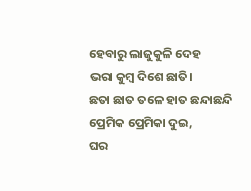ହେବାରୁ ଲାଜୁକୁଳି ଦେହ
ଭରା କୁମ୍ବ ଦିଶେ ଛାତି।
ଛତା ଛାତ ତଳେ ହାତ ଛନ୍ଦାଛନ୍ଦି
ପ୍ରେମିକ ପ୍ରେମିକା ଦୁଇ,
ଘର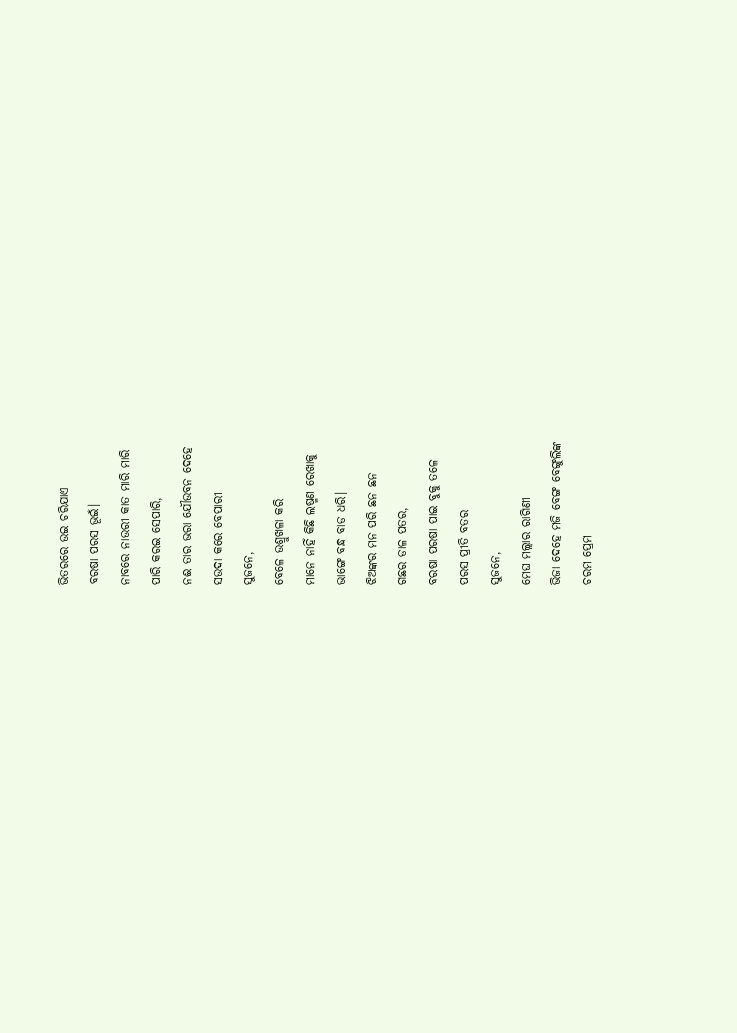ଭିତରରେ ଉଇ ଚରିଯାଏ
ବରଷା ପରସ ଭୂଇଁ।
ନାବରେ ନାଉରୀ କାତ ମାରି ମାରି
ପାରି କରଇ ସେପାରି,
ନଈ ତାର ଭରା ଯୌଉବନ ଦେହେ
ସଉଦା କରେ ବେପାରୀ
ସୁଜନେ,
ବେଳେ ଉଶ୍ରୁଖଳା କରି
ମାନେ ନାହିଁ କିଛି ଲଷ୍ମଣ ରେଖାକୁ
ଭାଙ୍ଗେ ବନ୍ଧ ବାଡ ଧରି।
ଝିଅଙ୍କର ମନ ପରି ଛନ ଛନ
ଗଛର ଡାଳ ପତର,
ବରଷା ପରଷା ପାଇ ବୁକୁ ତଳେ
ପରସ ପ୍ରୀତି ବତର
ସୁଜନେ,
ମେଘ ମଲ୍ଲାର ରାଗିଣୀ
ଭିଜା ଦେହେ ମଜି ବେଙ୍ଗ ବେଙ୍ଗୁଲିଙ୍କ
ଚରମ ପ୍ରେମ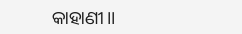କାହାଣୀ।।